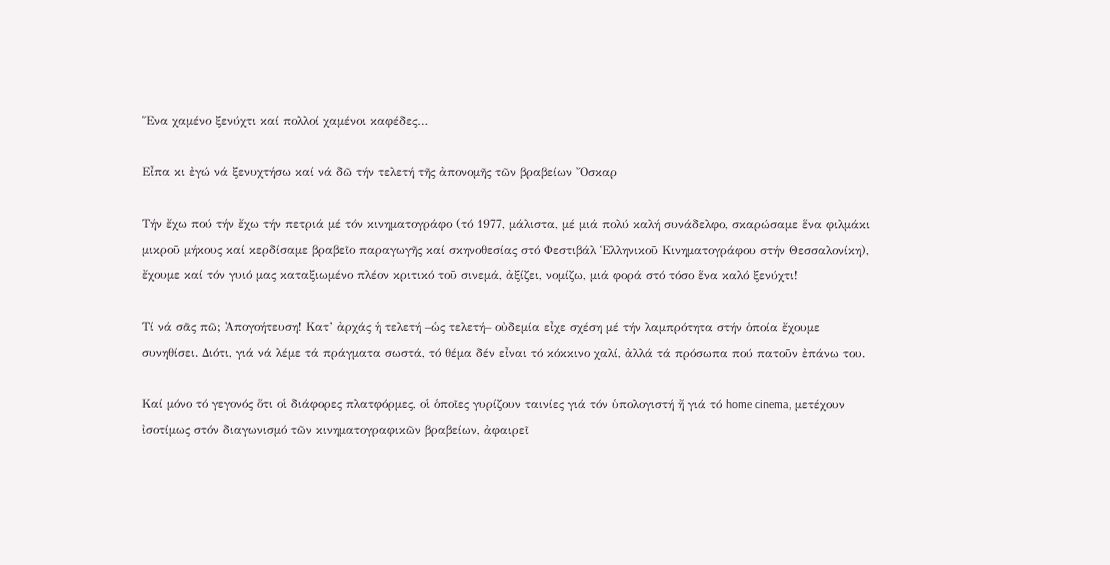Ἕνα χαμένο ξενύχτι καί πολλοί χαμένοι καφέδες…

Εἶπα κι ἐγώ νά ξενυχτήσω καί νά δῶ τήν τελετή τῆς ἀπονομῆς τῶν βραβείων Ὄσκαρ

Τήν ἔχω πού τήν ἔχω τήν πετριά μέ τόν κινηματογράφο (τό 1977, μάλιστα, μέ μιά πολύ καλή συνάδελφο, σκαρώσαμε ἕνα φιλμάκι μικροῦ μήκους καί κερδίσαμε βραβεῖο παραγωγῆς καί σκηνοθεσίας στό Φεστιβάλ Ἑλληνικοῦ Κινηματογράφου στήν Θεσσαλονίκη), ἔχουμε καί τόν γυιό μας καταξιωμένο πλέον κριτικό τοῦ σινεμά, ἀξίζει, νομίζω, μιά φορά στό τόσο ἕνα καλό ξενύχτι!

Τί νά σᾶς πῶ; Ἀπογοήτευση! Κατ’ ἀρχάς ἡ τελετή –ὡς τελετή– οὐδεμία εἶχε σχέση μέ τήν λαμπρότητα στήν ὁποία ἔχουμε συνηθίσει. Διότι, γιά νά λέμε τά πράγματα σωστά, τό θέμα δέν εἶναι τό κόκκινο χαλί, ἀλλά τά πρόσωπα πού πατοῦν ἐπάνω του.

Καί μόνο τό γεγονός ὅτι οἱ διάφορες πλατφόρμες, οἱ ὁποῖες γυρίζουν ταινίες γιά τόν ὑπολογιστή ἤ γιά τό home cinema, μετέχουν ἰσοτίμως στόν διαγωνισμό τῶν κινηματογραφικῶν βραβείων, ἀφαιρεῖ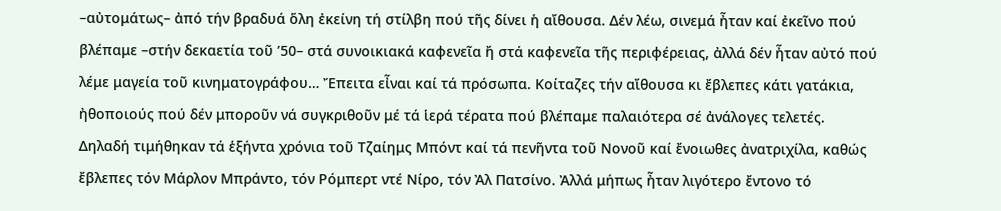–αὐτομάτως– ἀπό τήν βραδυά ὅλη ἐκείνη τή στίλβη πού τῆς δίνει ἡ αἴθουσα. Δέν λέω, σινεμά ἦταν καί ἐκεῖνο πού βλέπαμε –στήν δεκαετία τοῦ ’50– στά συνοικιακά καφενεῖα ἤ στά καφενεῖα τῆς περιφέρειας, ἀλλά δέν ἦταν αὐτό πού λέμε μαγεία τοῦ κινηματογράφου… Ἔπειτα εἶναι καί τά πρόσωπα. Κοίταζες τήν αἴθουσα κι ἔβλεπες κάτι γατάκια, ἠθοποιούς πού δέν μποροῦν νά συγκριθοῦν μέ τά ἱερά τέρατα πού βλέπαμε παλαιότερα σέ ἀνάλογες τελετές.
Δηλαδή τιμήθηκαν τά ἑξήντα χρόνια τοῦ Τζαίημς Μπόντ καί τά πενῆντα τοῦ Νονοῦ καί ἔνοιωθες ἀνατριχίλα, καθώς ἔβλεπες τόν Μάρλον Μπράντο, τόν Ρόμπερτ ντέ Νίρο, τόν Ἀλ Πατσίνο. Ἀλλά μήπως ἦταν λιγότερο ἔντονο τό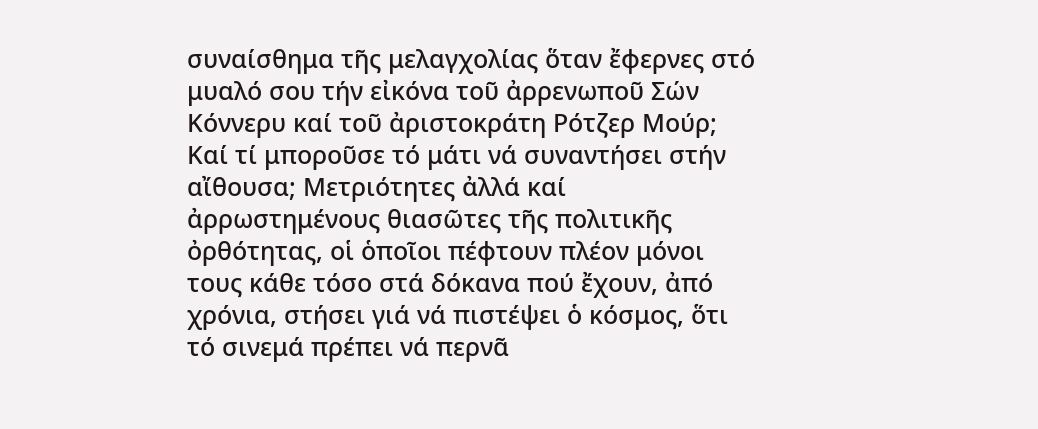συναίσθημα τῆς μελαγχολίας ὅταν ἔφερνες στό μυαλό σου τήν εἰκόνα τοῦ ἀρρενωποῦ Σών Κόννερυ καί τοῦ ἀριστοκράτη Ρότζερ Μούρ; Καί τί μποροῦσε τό μάτι νά συναντήσει στήν αἴθουσα; Μετριότητες ἀλλά καί ἀρρωστημένους θιασῶτες τῆς πολιτικῆς ὀρθότητας, οἱ ὁποῖοι πέφτουν πλέον μόνοι τους κάθε τόσο στά δόκανα πού ἔχουν, ἀπό χρόνια, στήσει γιά νά πιστέψει ὁ κόσμος, ὅτι τό σινεμά πρέπει νά περνᾶ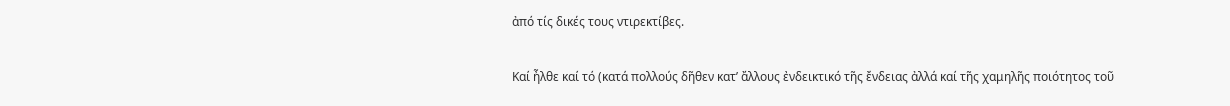ἀπό τίς δικές τους ντιρεκτίβες.

Καί ἦλθε καί τό (κατά πολλούς δῆθεν κατ’ ἄλλους ἐνδεικτικό τῆς ἔνδειας ἀλλά καί τῆς χαμηλῆς ποιότητος τοῦ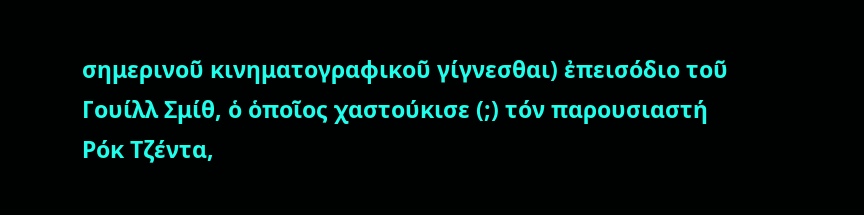σημερινοῦ κινηματογραφικοῦ γίγνεσθαι) ἐπεισόδιο τοῦ Γουίλλ Σμίθ, ὁ ὁποῖος χαστούκισε (;) τόν παρουσιαστή Ρόκ Τζέντα,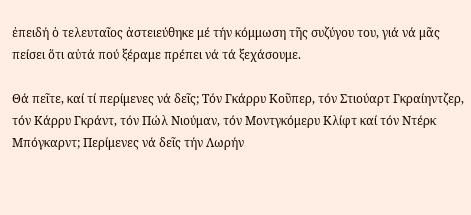ἐπειδή ὁ τελευταῖος ἀστειεύθηκε μέ τήν κόμμωση τῆς συζύγου του, γιά νά μᾶς πείσει ὅτι αὐτά πού ξέραμε πρέπει νά τά ξεχάσουμε.

Θά πεῖτε, καί τί περίμενες νά δεῖς; Τόν Γκάρρυ Κοῦπερ, τόν Στιούαρτ Γκραίηντζερ, τόν Κάρρυ Γκράντ, τόν Πώλ Νιούμαν, τόν Μοντγκόμερυ Κλίφτ καί τόν Ντέρκ Μπόγκαρντ; Περίμενες νά δεῖς τήν Λωρήν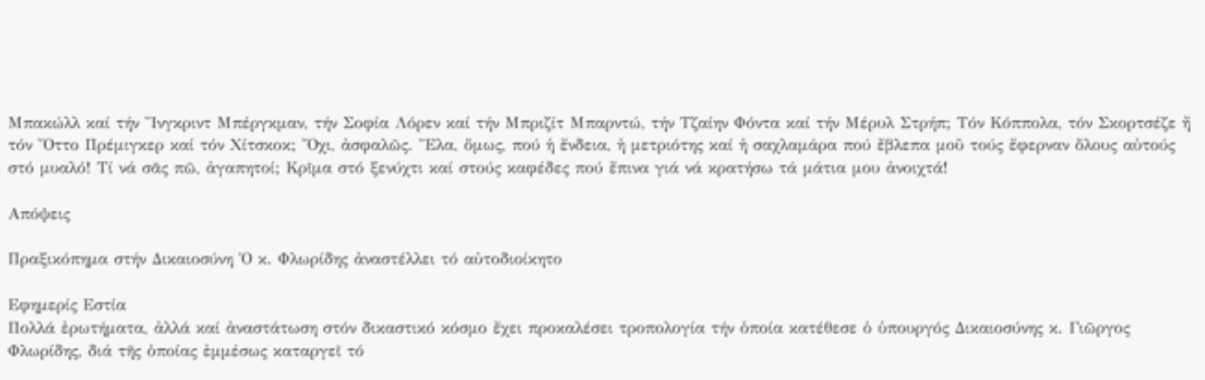Μπακώλλ καί τήν Ἴνγκριντ Μπέργκμαν, τήν Σοφία Λόρεν καί τήν Μπριζίτ Μπαρντώ, τήν Τζαίην Φόντα καί τήν Μέρυλ Στρήπ; Τόν Κόππολα, τόν Σκορτσέζε ἤ τόν Ὄττο Πρέμιγκερ καί τόν Χίτσκοκ; Ὄχι, ἀσφαλῶς. Ἔλα, ὅμως, πού ἡ ἔνδεια, ἡ μετριότης καί ἡ σαχλαμάρα πού ἔβλεπα μοῦ τούς ἔφερναν ὅλους αὐτούς στό μυαλό! Τί νά σᾶς πῶ, ἀγαπητοί; Κρῖμα στό ξενύχτι καί στούς καφέδες πού ἔπινα γιά νά κρατήσω τά μάτια μου ἀνοιχτά!

Απόψεις

Πραξικόπημα στήν Δικαιοσύνη Ὁ κ. Φλωρίδης ἀναστέλλει τό αὐτοδιοίκητο

Εφημερίς Εστία
Πολλά ἐρωτήματα, ἀλλά καί ἀναστάτωση στόν δικαστικό κόσμο ἔχει προκαλέσει τροπολογία τήν ὁποία κατέθεσε ὁ ὑπουργός Δικαιοσύνης κ. Γιῶργος Φλωρίδης, διά τῆς ὁποίας ἐμμέσως καταργεῖ τό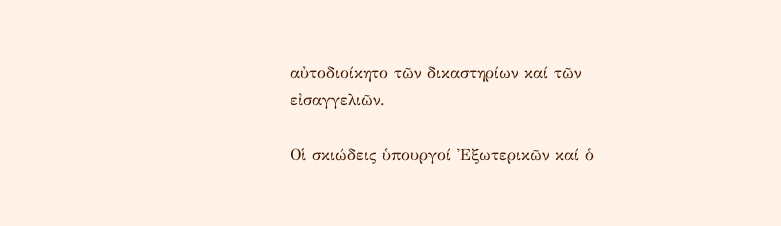αὐτοδιοίκητο τῶν δικαστηρίων καί τῶν εἰσαγγελιῶν.

Οἱ σκιώδεις ὑπουργοί Ἐξωτερικῶν καί ὁ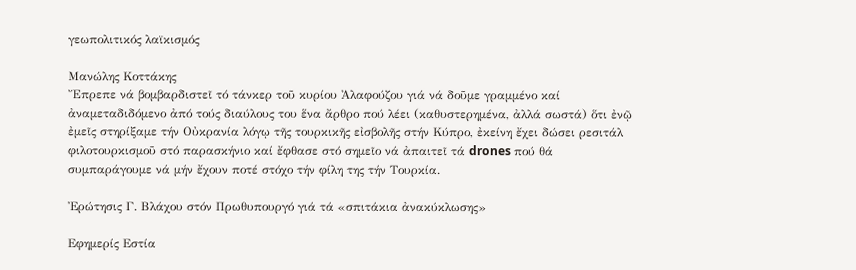γεωπολιτικός λαϊκισμός

Μανώλης Κοττάκης
Ἔπρεπε νά βομβαρδιστεῖ τό τάνκερ τοῦ κυρίου Ἀλαφούζου γιά νά δοῦμε γραμμένο καί ἀναμεταδιδόμενο ἀπό τούς διαύλους του ἕνα ἄρθρο πού λέει (καθυστερημένα, ἀλλά σωστά) ὅτι ἐνῷ ἐμεῖς στηρίξαμε τήν Οὐκρανία λόγῳ τῆς τουρκικῆς εἰσβολῆς στήν Κύπρο, ἐκείνη ἔχει δώσει ρεσιτάλ φιλοτουρκισμοῦ στό παρασκήνιο καί ἔφθασε στό σημεῖο νά ἀπαιτεῖ τά drones πού θά συμπαράγουμε νά μήν ἔχουν ποτέ στόχο τήν φίλη της τήν Τουρκία.

Ἐρώτησις Γ. Βλάχου στόν Πρωθυπουργό γιά τά «σπιτάκια ἀνακύκλωσης»

Εφημερίς Εστία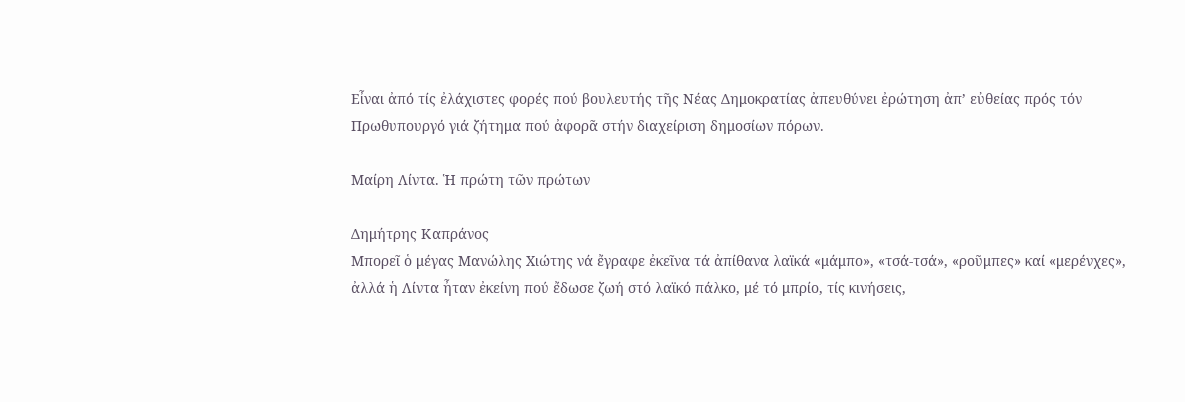Εἶναι ἀπό τίς ἐλάχιστες φορές πού βουλευτής τῆς Νέας Δημοκρατίας ἀπευθύνει ἐρώτηση ἀπ’ εὐθείας πρός τόν Πρωθυπουργό γιά ζήτημα πού ἀφορᾶ στήν διαχείριση δημοσίων πόρων.

Μαίρη Λίντα. Ἡ πρώτη τῶν πρώτων

Δημήτρης Καπράνος
Μπορεῖ ὁ μέγας Μανώλης Χιώτης νά ἔγραφε ἐκεῖνα τά ἀπίθανα λαϊκά «μάμπο», «τσά-τσά», «ροῦμπες» καί «μερένχες», ἀλλά ἡ Λίντα ἦταν ἐκείνη πού ἔδωσε ζωή στό λαϊκό πάλκο, μέ τό μπρίο, τίς κινήσεις,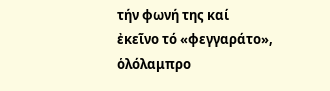τήν φωνή της καί ἐκεῖνο τό «φεγγαράτο», ὁλόλαμπρο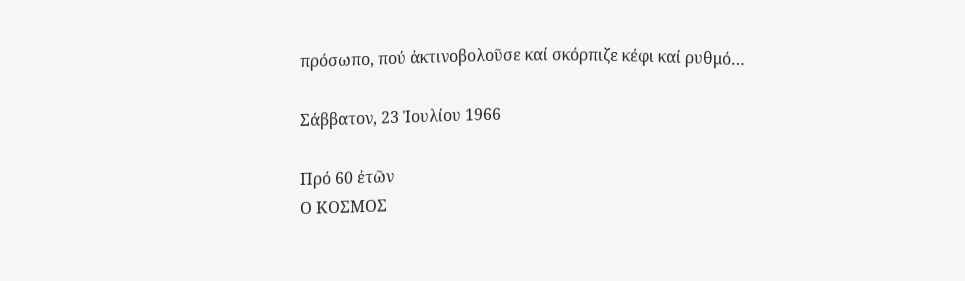πρόσωπο, πού ἀκτινοβολοῦσε καί σκόρπιζε κέφι καί ρυθμό…

Σάββατον, 23 Ἰουλίου 1966

Πρό 60 ἐτῶν
Ο ΚΟΣΜΟΣ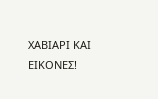ΧΑΒΙΑΡΙ ΚΑΙ ΕΙΚΟΝΕΣ!